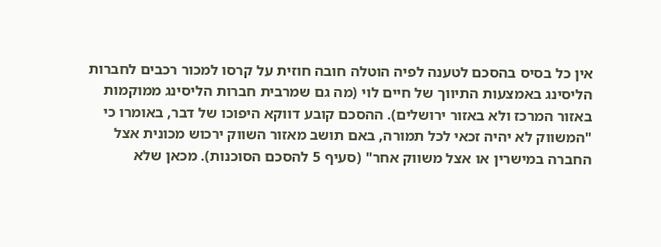אין כל בסיס בהסכם לטענה לפיה הוטלה חובה חוזית על קרסו למכור רכבים לחברות הליסינג באמצעות התיווך של חיים לוי (מה גם שמרבית חברות הליסינג ממוקמות באזור המרכז ולא באזור ירושלים). ההסכם קובע דווקא היפוכו של דבר, באומרו כי "המשווק לא יהיה זכאי לכל תמורה, באם תושב מאזור השווק ירכוש מכונית אצל החברה במישרין או אצל משווק אחר" (סעיף 5 להסכם הסוכנות). מכאן שלא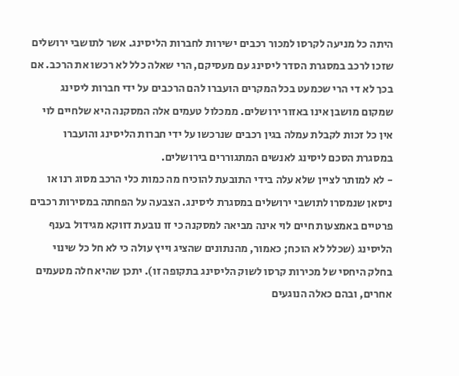היתה כל מניעה לקרסו למכור רכבים ישירות לחברות הליסינג. אשר לתושבי ירושלים שזכו לרכב במסגרת הסדר ליסינג עם מעסיקם, הרי שאלה כלל לא רכשו את הרכב. אם בכך לא די הרי שכמעט בכל המקרים הועברו להם הרכבים על ידי חברות ליסינג שמקום מושבן אינו באזור ירושלים. ממכלול טעמים אלה המסקנה היא שלחיים לוי אין כל זכות לקבלת עמלה בגין רכבים שנרכשו על ידי חברות הליסינג והועברו במסגרת הסכם ליסינג לאנשים המתגוררים בירושלים.
- לא למותר לציין שלא עלה בידי התובעת להוכיח מה כמות כלי הרכב מסוג רנו או ניסאן שנמסרו לתושבי ירושלים במסגרת ליסינג. הצבעה על הפחתה במסירות רכבים פרטיים באמצעות חיים לוי אינה מביאה למסקנה כי זו נובעת דווקא מגידול בענף הליסינג (שכלל לא הוכח; כאמור, מהנתונים שהציג וייץ עולה כי לא חל כל שינוי בחלק היחסי של מכירות קרסו לשוק הליסינג בתקופה זו). יתכן שהיא חלה מטעמים אחרים, ובהם כאלה הנוגעים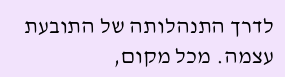לדרך התנהלותה של התובעת עצמה. מכל מקום,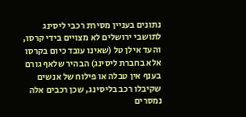נתונים בעניין מסירת רכבי ליסינג לתושבי ירושלים לא מצויים בידי קרסו, והעד אילן טל (שאינו עובד כיום בקרסו אלא בחברת ליסינג) הבהיר שלאף גורם בענף אין טבלה או פילוח של אנשים שקיבלו רכב בליסינג, שכן רכבים אלה נמסרים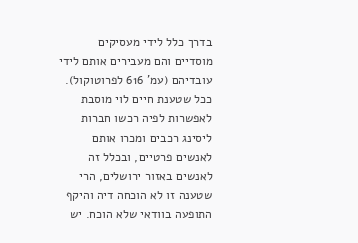בדרך כלל לידי מעסיקים מוסדיים והם מעבירים אותם לידי עובדיהם (עמ' 616 לפרוטוקול). ככל שטענת חיים לוי מוסבת לאפשרות לפיה רכשו חברות ליסינג רכבים ומכרו אותם לאנשים פרטיים, ובכלל זה לאנשים באזור ירושלים, הרי שטענה זו לא הוכחה דיה והיקף התופעה בוודאי שלא הוכח. יש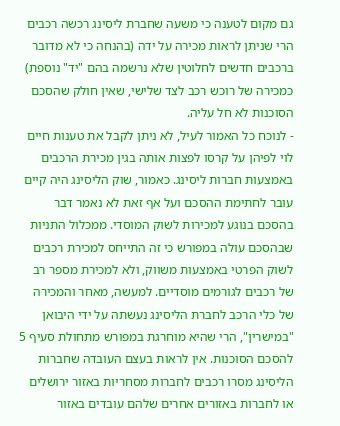גם מקום לטענה כי משעה שחברת ליסינג רכשה רכבים הרי שניתן לראות מכירה על ידה (בהנחה כי לא מדובר ברכבים חדשים לחלוטין שלא נרשמה בהם "יד" נוספת) כמכירה של רוכש רכב לצד שלישי, שאין חולק שהסכם הסוכנות לא חל עליה.
- לנוכח כל האמור לעיל, לא ניתן לקבל את טענות חיים לוי לפיהן על קרסו לפצות אותה בגין מכירת הרכבים באמצעות חברות ליסינג. כאמור, שוק הליסינג היה קיים עובר לחתימת ההסכם ועל אף זאת לא נאמר דבר בהסכם בנוגע למכירות לשוק המוסדי. ממכלול התניות שבהסכם עולה במפורש כי זה התייחס למכירת רכבים לשוק הפרטי באמצעות משווק, ולא למכירת מספר רב של רכבים לגורמים מוסדיים. למעשה, מאחר והמכירה של כלי הרכב לחברת הליסינג נעשתה על ידי היבואן "במישרין", הרי שהיא מוחרגת במפורש מתחולת סעיף 5 להסכם הסוכנות. אין לראות בעצם העובדה שחברות הליסינג מסרו רכבים לחברות מסחריות באזור ירושלים או לחברות באזורים אחרים שלהם עובדים באזור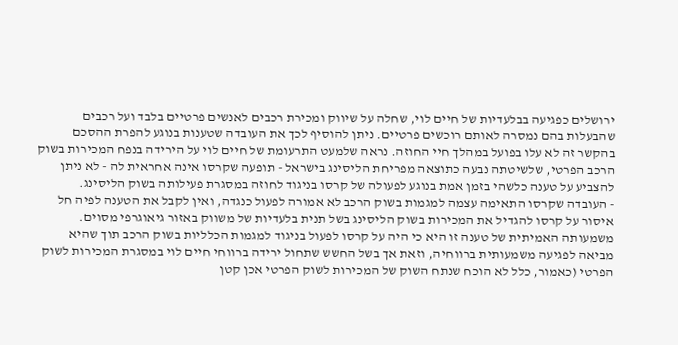ירושלים כפגיעה בבלעדיות של חיים לוי, שחלה על שיווק ומכירת רכבים לאנשים פרטיים בלבד ועל רכבים שהבעלות בהם נמסרה לאותם רוכשים פרטיים. ניתן להוסיף לכך את העובדה שטענות בנוגע להפרת ההסכם בהקשר זה לא עלו בפועל במהלך חיי החוזה. נראה שלמעט התרעומת של חיים לוי על הירידה בנפח המכירות בשוק הרכב הפרטי, שלשיטתה נבעה כתוצאה מפריחת הליסינג בישראל - תופעה שקרסו אינה אחראית לה - לא ניתן להצביע על טענה כלשהי בזמן אמת בנוגע לפעולה של קרסו בניגוד לחוזה במסגרת פעילותה בשוק הליסינג.
- העובדה שקרסו התאימה עצמה למגמות בשוק הרכב לא אמורה לפעול כנגדה, ואין לקבל את הטענה לפיה חל איסור על קרסו להגדיל את המכירות בשוק הליסינג בשל תנית בלעדיות של משווק באזור גיאוגרפי מסוים. משמעותה האמיתית של טענה זו היא כי היה על קרסו לפעול בניגוד למגמות הכלליות בשוק הרכב תוך שהיא מביאה לפגיעה משמעותית ברווחיה, וזאת אך בשל החשש שתחול ירידה ברווחי חיים לוי במסגרת המכירות לשוק הפרטי (כאמור, כלל לא הוכח שנתח השוק של המכירות לשוק הפרטי אכן קטן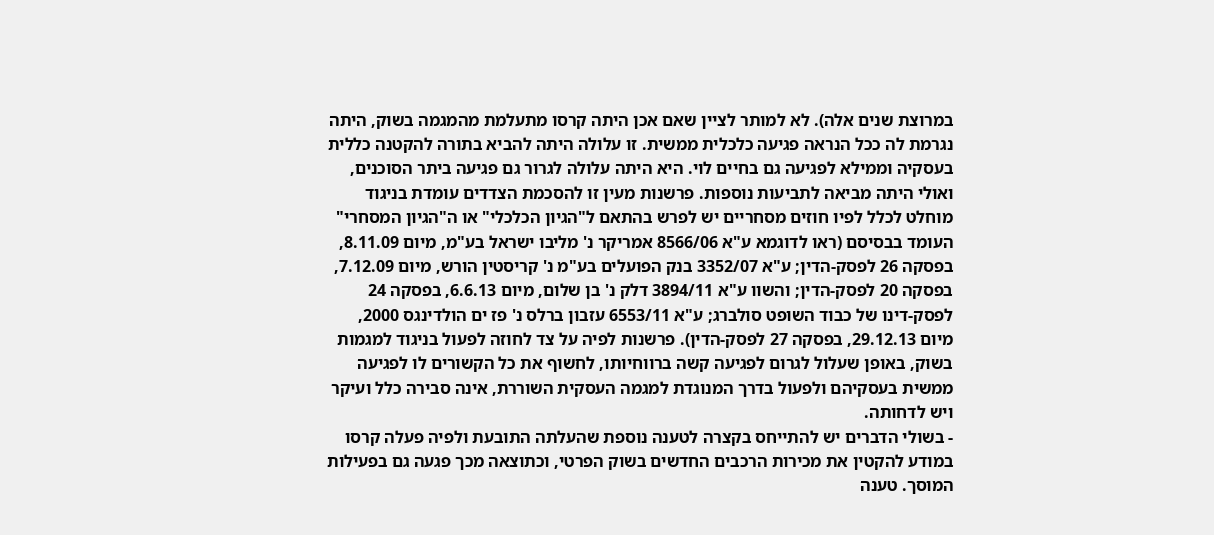במרוצת שנים אלה). לא למותר לציין שאם אכן היתה קרסו מתעלמת מהמגמה בשוק, היתה נגרמת לה ככל הנראה פגיעה כלכלית ממשית. זו עלולה היתה להביא בתורה להקטנה כללית בעסקיה וממילא לפגיעה גם בחיים לוי. היא היתה עלולה לגרור גם פגיעה ביתר הסוכנים, ואולי היתה מביאה לתביעות נוספות. פרשנות מעין זו להסכמת הצדדים עומדת בניגוד מוחלט לכלל לפיו חוזים מסחריים יש לפרש בהתאם ל"הגיון הכלכלי" או ה"הגיון המסחרי" העומד בבסיסם (ראו לדוגמא ע"א 8566/06 אמריקר נ' מליבו ישראל בע"מ, מיום 8.11.09, בפסקה 26 לפסק-הדין; ע"א 3352/07 בנק הפועלים בע"מ נ' קריסטין הורש, מיום 7.12.09, בפסקה 20 לפסק-הדין; והשוו ע"א 3894/11 דלק נ' בן שלום, מיום 6.6.13, בפסקה 24 לפסק-דינו של כבוד השופט סולברג; ע"א 6553/11 עזבון ברלס נ' פז ים הולדינגס 2000, מיום 29.12.13, בפסקה 27 לפסק-הדין). פרשנות לפיה על צד לחוזה לפעול בניגוד למגמות בשוק, באופן שעלול לגרום לפגיעה קשה ברווחיותו, לחשוף את כל הקשורים לו לפגיעה ממשית בעסקיהם ולפעול בדרך המנוגדת למגמה העסקית השוררת, אינה סבירה כלל ועיקר ויש לדחותה.
- בשולי הדברים יש להתייחס בקצרה לטענה נוספת שהעלתה התובעת ולפיה פעלה קרסו במודע להקטין את מכירות הרכבים החדשים בשוק הפרטי, וכתוצאה מכך פגעה גם בפעילות המוסך. טענה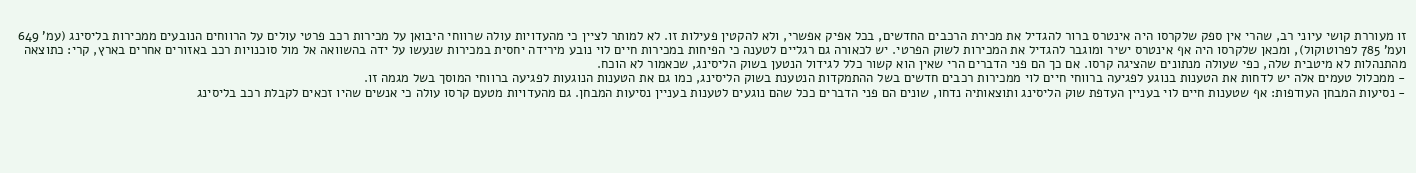זו מעוררת קושי עיוני רב, שהרי אין ספק שלקרסו היה אינטרס ברור להגדיל את מכירת הרכבים החדשים, בכל אפיק אפשרי, ולא להקטין פעילות זו. לא למותר לציין כי מהעדויות עולה שרווחי היבואן על מכירות רכב פרטי עולים על הרווחים הנובעים ממכירות בליסינג (עמ' 649 ועמ' 785 לפרוטוקול), ומכאן שלקרסו היה אף אינטרס ישיר ומוגבר להגדיל את המכירות לשוק הפרטי. יש לכאורה גם רגליים לטענה כי הפיחות במכירות חיים לוי נובע מירידה יחסית במכירות שנעשו על ידה בהשוואה אל מול סוכנויות רכב באזורים אחרים בארץ, קרי: כתוצאה מהתנהלות לא מיטבית שלה, כפי שעולה מנתונים שהציגה קרסו. אם כך הם פני הדברים הרי שאין הוא קשור כלל לגידול הנטען בשוק הליסינג, שכאמור לא הוכח.
- ממכלול טעמים אלה יש לדחות את הטענות בנוגע לפגיעה ברווחי חיים לוי ממכירות רכבים חדשים בשל ההתמקדות הנטענת בשוק הליסינג, כמו גם את הטענות הנוגעות לפגיעה ברווחי המוסך בשל מגמה זו.
- נסיעות המבחן העודפות: אף שטענות חיים לוי בעניין העדפת שוק הליסינג ותוצאותיה נדחו, שונים הם פני הדברים ככל שהם נוגעים לטענות בעניין נסיעות המבחן. גם מהעדויות מטעם קרסו עולה כי אנשים שהיו זכאים לקבלת רכב בליסינג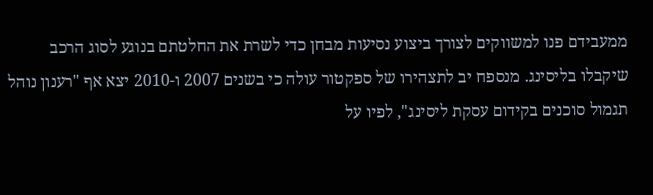ממעבידם פנו למשווקים לצורך ביצוע נסיעות מבחן כדי לשרת את החלטתם בנוגע לסוג הרכב שיקבלו בליסינג. מנספח יב לתצהירו של ספקטור עולה כי בשנים 2007 ו-2010 יצא אף "רענון נוהל תגמול סוכנים בקידום עסקת ליסינג", לפיו על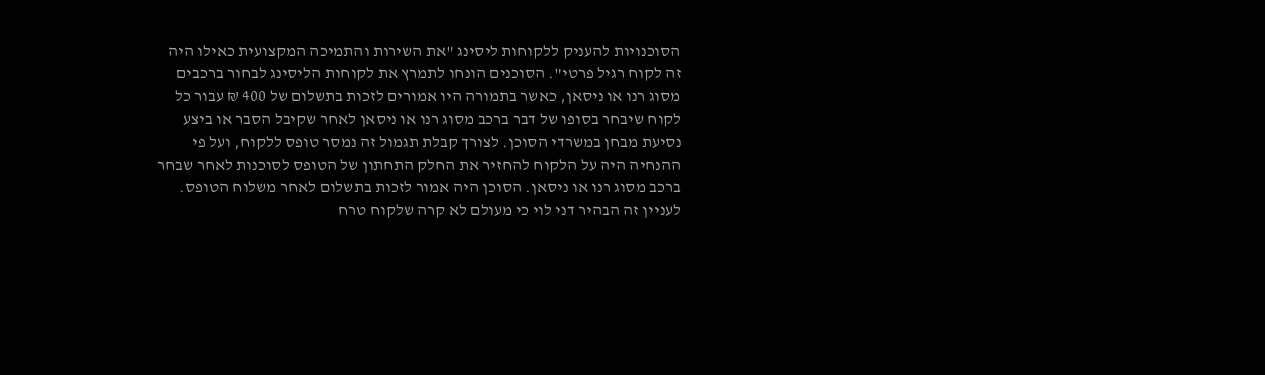הסוכנויות להעניק ללקוחות ליסינג "את השירות והתמיכה המקצועית כאילו היה זה לקוח רגיל פרטי". הסוכנים הונחו לתמרץ את לקוחות הליסינג לבחור ברכבים מסוג רנו או ניסאן, כאשר בתמורה היו אמורים לזכות בתשלום של 400 ₪ עבור כל לקוח שיבחר בסופו של דבר ברכב מסוג רנו או ניסאן לאחר שקיבל הסבר או ביצע נסיעת מבחן במשרדי הסוכן. לצורך קבלת תגמול זה נמסר טופס ללקוח, ועל פי ההנחיה היה על הלקוח להחזיר את החלק התחתון של הטופס לסוכנות לאחר שבחר ברכב מסוג רנו או ניסאן. הסוכן היה אמור לזכות בתשלום לאחר משלוח הטופס. לעניין זה הבהיר דני לוי כי מעולם לא קרה שלקוח טרח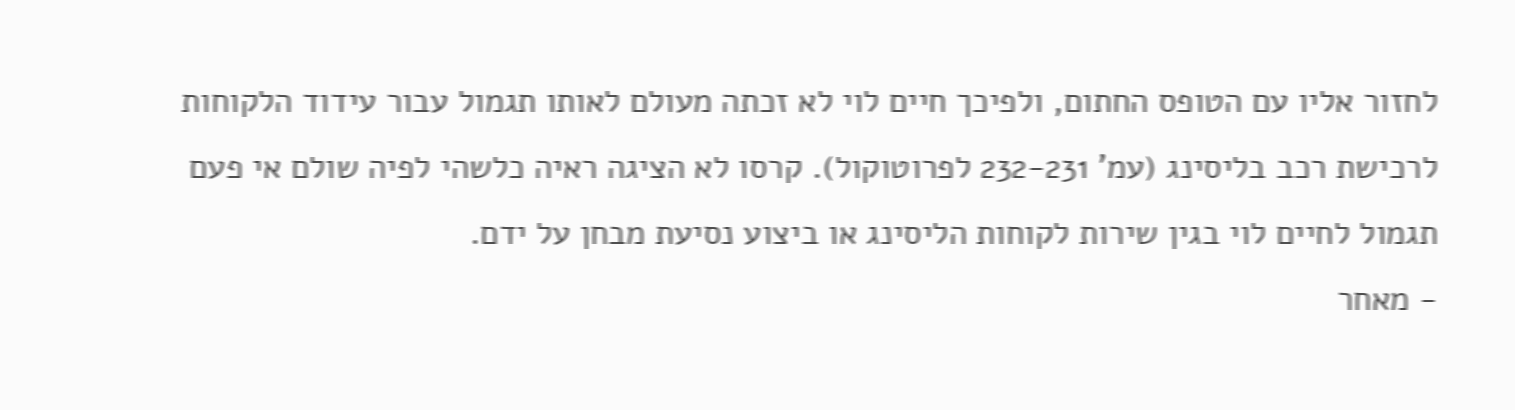לחזור אליו עם הטופס החתום, ולפיכך חיים לוי לא זכתה מעולם לאותו תגמול עבור עידוד הלקוחות לרכישת רכב בליסינג (עמ' 232-231 לפרוטוקול). קרסו לא הציגה ראיה כלשהי לפיה שולם אי פעם תגמול לחיים לוי בגין שירות לקוחות הליסינג או ביצוע נסיעת מבחן על ידם.
- מאחר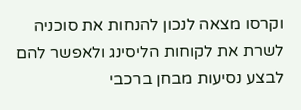וקרסו מצאה לנכון להנחות את סוכניה לשרת את לקוחות הליסינג ולאפשר להם לבצע נסיעות מבחן ברכבי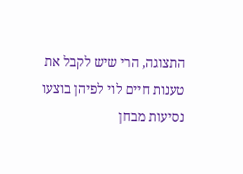התצוגה, הרי שיש לקבל את טענות חיים לוי לפיהן בוצעו נסיעות מבחן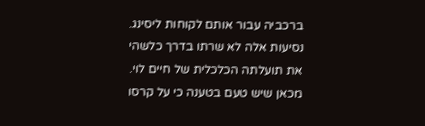ברכביה עבור אותם לקוחות ליסינג. נסיעות אלה לא שרתו בדרך כלשהי את תועלתה הכלכלית של חיים לוי. מכאן שיש טעם בטענה כי על קרסו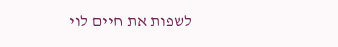לשפות את חיים לוי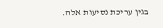בגין עריכת נסיעות אלה.